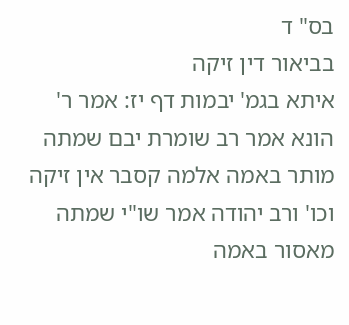בס" ד
בביאור דין זיקה
איתא בגמ' יבמות דף יז: אמר ר' הונא אמר רב שומרת יבם שמתה מותר באמה אלמה קסבר אין זיקה וכו' ורב יהודה אמר שו"י שמתה מאסור באמה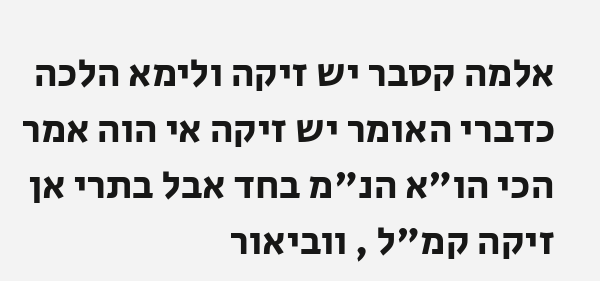אלמה קסבר יש זיקה ולימא הלכה כדברי האומר יש זיקה אי הוה אמר הכי הו"א הנ"מ בחד אבל בתרי אן זיקה קמ"ל , ווביאור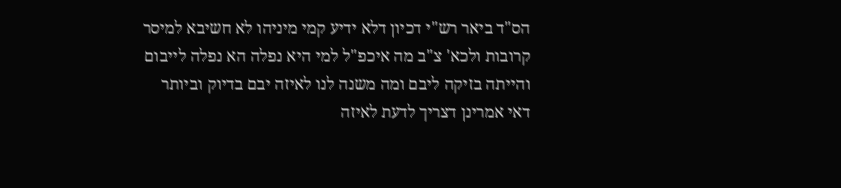הס"ד ביאר רש"י דכיון דלא ידיע קמי מיניהו לא חשיבא למיסר קרובות ולכא' צ"ב מה איכפ"ל למי היא נפלה הא נפלה לייבום והייתה בזיקה ליבם ומה משנה לנו לאיזה יבם בדיוק וביותר דאי אמרינן דצריך לדעת לאיזה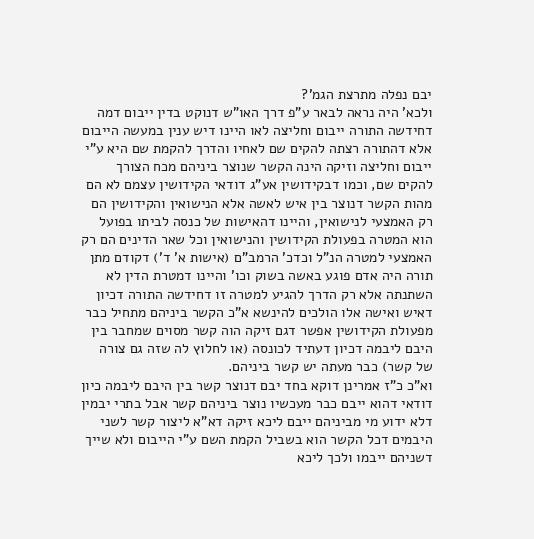יבם נפלה מתרצת הגמ'?
ולכא' היה נראה לבאר ע"פ דרך האו"ש דנוקט בדין ייבום דמה דחידשה התורה ייבום וחליצה לאו היינו דיש ענין במעשה הייבום אלא דהתורה רצתה להקים שם לאחיו והדרך להקמת שם היא ע"י ייבום וחליצה וזיקה הינה הקשר שנוצר ביניהם מכח הצורך להקים שם, וכמו דבקידושין אע"ג דודאי הקידושין עצמם לא הם מהות הקשר דנוצר בין איש לאשה אלא הנישואין והקידושין הם רק האמצעי לנישואין, והיינו דהאישות של כנסה לביתו בפועל הוא המטרה בפעולת הקידושין והנישואין וכל שאר הדינים הם רק האמצעי למטרה הנ"ל וכדכ' הרמב"ם (אישות א' ד') דקודם מתן תורה היה אדם פוגע באשה בשוק וכו' והיינו דמטרת הדין לא השתנתה אלא רק הדרך להגיע למטרה זו דחידשה התורה דכיון דאיש ואישה אלו הולכים להינשא א"כ הקשר ביניהם מתחיל כבר מפעולת הקידושין אפשר דגם זיקה הוה קשר מסוים שמחבר בין היבם ליבמה דכיון דעתיד לכונסה (או לחלוץ לה שזה גם צורה של קשר) כבר מעתה יש קשר ביניהם.
וא"כ כ"ז אמרינן דוקא בחד יבם דנוצר קשר בין היבם ליבמה כיון דודאי דהוא ייבם כבר מעכשיו נוצר ביניהם קשר אבל בתרי יבמין דלא ידוע מי מביניהם ייבם ליכא זיקה דא"א ליצור קשר לשני היבמים דכל הקשר הוא בשביל הקמת השם ע"י הייבום ולא שייך דשניהם ייבמו ולכך ליכא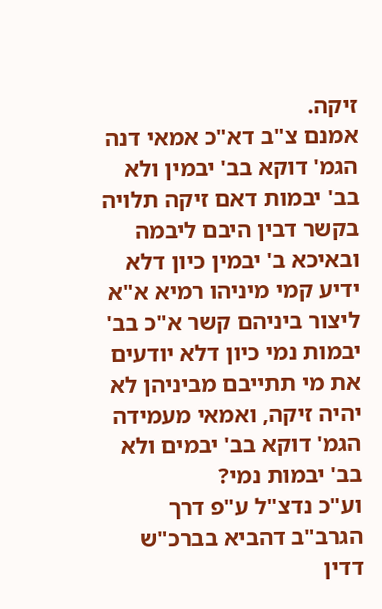זיקה.
אמנם צ"ב דא"כ אמאי דנה הגמ' דוקא בב' יבמין ולא בב' יבמות דאם זיקה תלויה בקשר דבין היבם ליבמה ובאיכא ב' יבמין כיון דלא ידיע קמי מיניהו רמיא א"א ליצור ביניהם קשר א"כ בב' יבמות נמי כיון דלא יודעים את מי תתייבם מביניהן לא יהיה זיקה, ואמאי מעמידה הגמ' דוקא בב' יבמים ולא בב' יבמות נמי?
וע"כ נדצ"ל ע"פ דרך הגרב"ב דהביא בברכ"ש דדין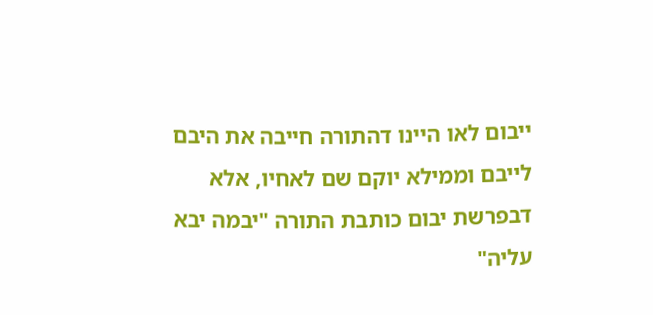ייבום לאו היינו דהתורה חייבה את היבם לייבם וממילא יוקם שם לאחיו, אלא דבפרשת יבום כותבת התורה "יבמה יבא עליה"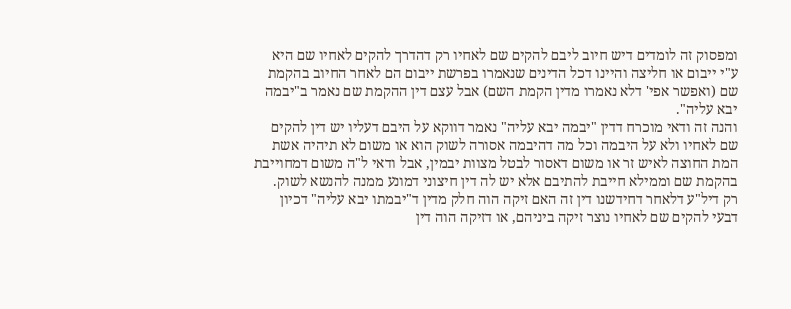ומפסוק זה לומדים דיש חיוב ליבם להקים שם לאחיו רק דהדרך להקים לאחיו שם היא ע"י ייבום או חליצה והיינו דכל הדינים שנאמרו בפרשת ייבום הם לאחר החיוב בהקמת שם (ואפשר אפי' דלא נאמרו מדין הקמת השם) אבל עצם דין ההקמת שם נאמר ב"יבמה יבא עליה".
והנה זה ודאי מוכרח דדין "יבמה יבא עליה" נאמר דווקא על היבם דעליו יש דין להקים שם לאחיו ולא על היבמה וכל מה דהיבמה אסורה לשוק הוא או משום לא תיהיה אשת המת החוצה לאיש זר או משום דאסור לבטל מצוות יבמין, אבל ודאי ל"ה משום דמחוייבת בהקמת שם וממילא חייבת להתיבם אלא יש לה דין חיצוני דמונע ממנה להנשא לשוק.
רק דיל"ע דלאחר דחידשנו דין זה האם זיקה הוה חלק מדין ד"יבמתו יבא עליה" דכיון דבעי להקים שם לאחיו נוצר זיקה ביניהם, או דזיקה הוה דין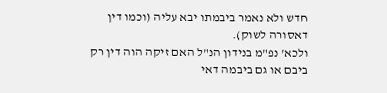חדש ולא נאמר ביבמתו יבא עליה (וכמו דין דאסורה לשוק).
ולכא' נפ"מ בנידון הנ"ל האם זיקה הוה דין רק ביבם או גם ביבמה דאי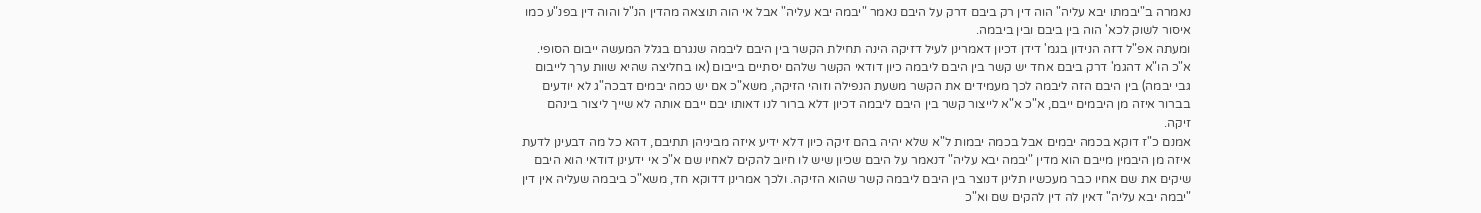נאמרה ב"יבמתו יבא עליה" הוה דין רק ביבם דרק על היבם נאמר "יבמה יבא עליה" אבל אי הוה תוצאה מהדין הנ"ל והוה דין בפנ"ע כמו איסור לשוק לכא' הוה בין ביבם ובין ביבמה.
ומעתה אפ"ל דזה הנידון בגמ' דידן דכיון דאמרינן לעיל דזיקה הינה תחילת הקשר בין היבם ליבמה שנגרם בגלל המעשה ייבום הסופי. א"כ הו"א דהגמ' דרק ביבם אחד יש קשר בין היבם ליבמה כיון דודאי הקשר שלהם יסתיים בייבום (או בחליצה שהיא שוות ערך לייבום גבי יבמה) בין היבם הזה ליבמה לכך מעמידים את הקשר משעת הנפילה וזוהי הזיקה, משא"כ אם יש כמה יבמים דבכה"ג לא יודעים בברור איזה מן היבמים ייבם, א"כ א"א לייצור קשר בין היבם ליבמה דכיון דלא ברור לנו דאותו יבם ייבם אותה לא שייך ליצור בינהם זיקה.
אמנם כ"ז דוקא בכמה יבמים אבל בכמה יבמות ל"א שלא יהיה בהם זיקה כיון דלא ידיע איזה מביניהן תתיבם, דהא כל מה דבעינן לדעת איזה מן היבמין מייבם הוא מדין "יבמה יבא עליה" דנאמר על היבם שכיון שיש לו חיוב להקים לאחיו שם א"כ אי ידעינן דודאי הוא היבם שיקים את שם אחיו כבר מעכשיו תלינן דנוצר בין היבם ליבמה קשר שהוא הזיקה. ולכך אמרינן דדוקא חד, משא"כ ביבמה שעליה אין דין "יבמה יבא עליה" דאין לה דין להקים שם וא"כ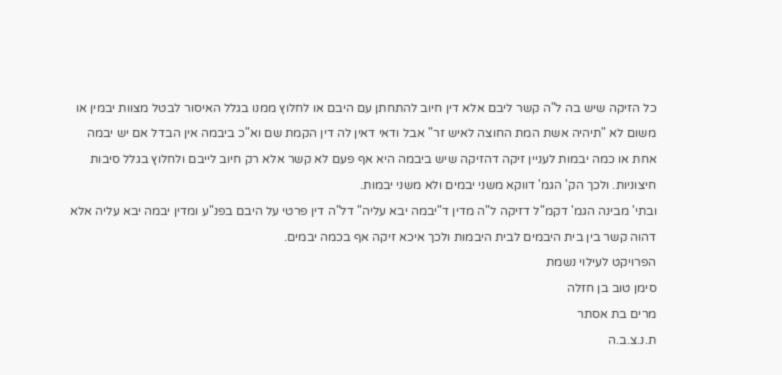כל הזיקה שיש בה ל"ה קשר ליבם אלא דין חיוב להתחתן עם היבם או לחלוץ ממנו בגלל האיסור לבטל מצוות יבמין או משום לא "תיהיה אשת המת החוצה לאיש זר" אבל ודאי דאין לה דין הקמת שם וא"כ ביבמה אין הבדל אם יש יבמה אחת או כמה יבמות לעניין זיקה דהזיקה שיש ביבמה היא אף פעם לא קשר אלא רק חיוב לייבם ולחלוץ בגלל סיבות חיצוניות. ולכך הק' הגמ' דווקא משני יבמים ולא משני יבמות.
ובתי' מבינה הגמ' דקמ"ל דזיקה ל"ה מדין ד"יבמה יבא עליה" דל"ה דין פרטי על היבם בפנ"ע ומדין יבמה יבא עליה אלא דהוה קשר בין בית היבמים לבית היבמות ולכך איכא זיקה אף בכמה יבמים.
הפרויקט לעילוי נשמת
סימן טוב בן חזלה
מרים בת אסתר
ת.נ.צ.ב.ה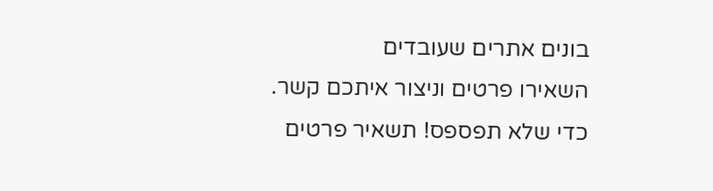בונים אתרים שעובדים
השאירו פרטים וניצור איתכם קשר.
כדי שלא תפספס! תשאיר פרטים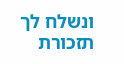ונשלח לך תזכורת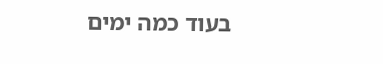בעוד כמה ימים